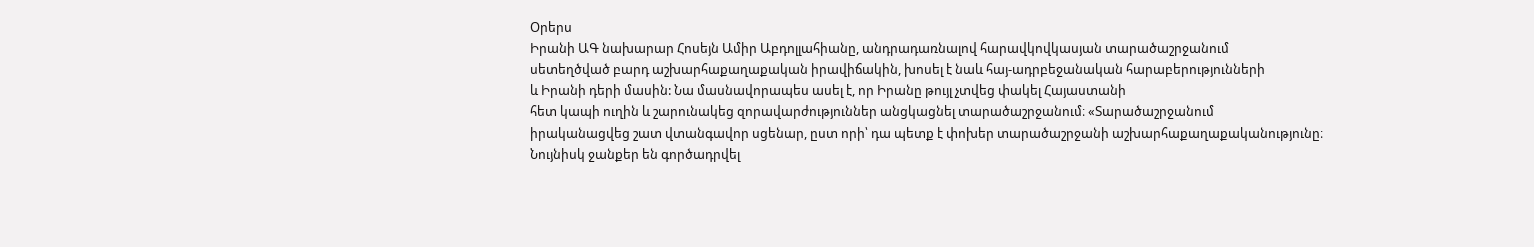Օրերս
Իրանի ԱԳ նախարար Հոսեյն Ամիր Աբդոլլահիանը, անդրադառնալով հարավկովկասյան տարածաշրջանում
սետեղծված բարդ աշխարհաքաղաքական իրավիճակին, խոսել է նաև հայ-ադրբեջանական հարաբերությունների
և Իրանի դերի մասին: Նա մասնավորապես ասել է, որ Իրանը թույլ չտվեց փակել Հայաստանի
հետ կապի ուղին և շարունակեց զորավարժություններ անցկացնել տարածաշրջանում։ «Տարածաշրջանում
իրականացվեց շատ վտանգավոր սցենար, ըստ որի՝ դա պետք է փոխեր տարածաշրջանի աշխարհաքաղաքականությունը։
Նույնիսկ ջանքեր են գործադրվել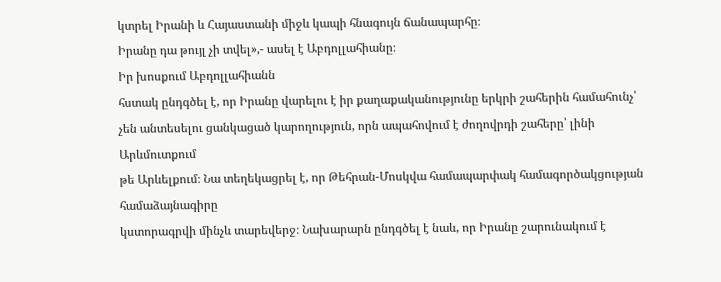կտրել Իրանի և Հայաստանի միջև կապի հնագույն ճանապարհը։
Իրանը դա թույլ չի տվել»,- ասել է Աբդոլլահիանը։
Իր խոսքում Աբդոլլահիանն
հստակ ընդգծել է, որ Իրանը վարելու է իր քաղաքականությունը երկրի շահերին համահունչ՝
չեն անտեսելու ցանկացած կարողություն, որն ապահովում է ժողովրդի շահերը՝ լինի Արևմուտքում
թե Արևելքում։ Նա տեղեկացրել է, որ Թեհրան-Մոսկվա համապարփակ համագործակցության համաձայնագիրը
կստորագրվի մինչև տարեվերջ։ Նախարարն ընդգծել է նաև, որ Իրանը շարունակում է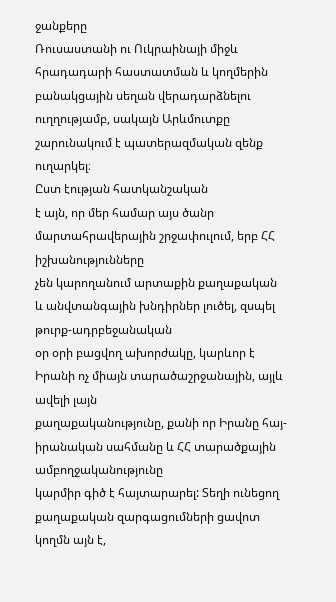ջանքերը
Ռուսաստանի ու Ուկրաինայի միջև հրադադարի հաստատման և կողմերին բանակցային սեղան վերադարձնելու
ուղղությամբ, սակայն Արևմուտքը շարունակում է պատերազմական զենք ուղարկել։
Ըստ էության հատկանշական
է այն, որ մեր համար այս ծանր մարտահրավերային շրջափուլում, երբ ՀՀ իշխանությունները
չեն կարողանում արտաքին քաղաքական և անվտանգային խնդիրներ լուծել, զսպել թուրք-ադրբեջանական
օր օրի բացվող ախորժակը, կարևոր է Իրանի ոչ միայն տարածաշրջանային, այլև ավելի լայն
քաղաքականությունը, քանի որ Իրանը հայ-իրանական սահմանը և ՀՀ տարածքային ամբողջականությունը
կարմիր գիծ է հայտարարել: Տեղի ունեցող քաղաքական զարգացումների ցավոտ կողմն այն է,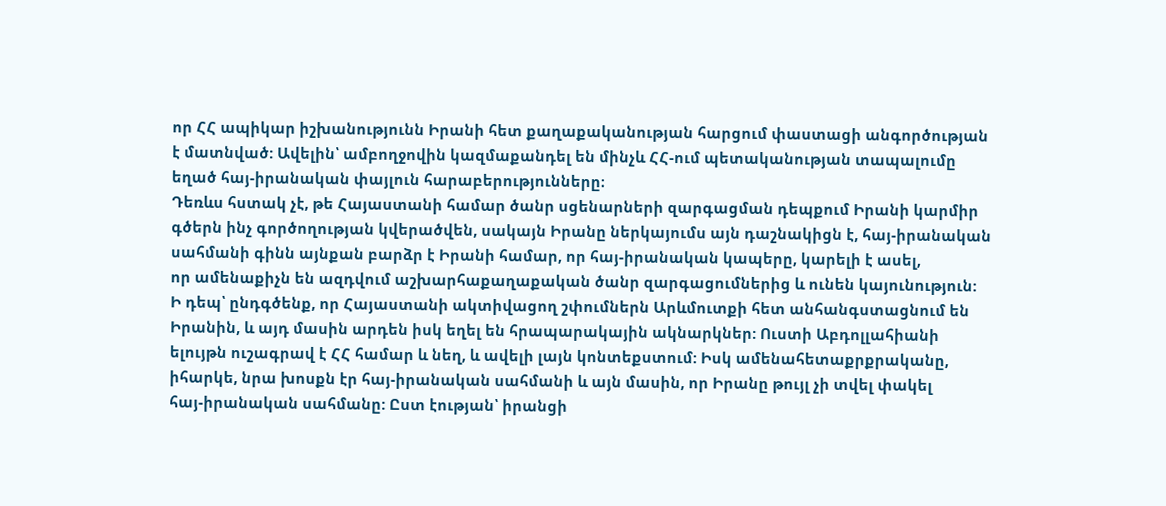որ ՀՀ ապիկար իշխանությունն Իրանի հետ քաղաքականության հարցում փաստացի անգործության
է մատնված: Ավելին՝ ամբողջովին կազմաքանդել են մինչև ՀՀ-ում պետականության տապալումը
եղած հայ-իրանական փայլուն հարաբերությունները։
Դեռևս հստակ չէ, թե Հայաստանի համար ծանր սցենարների զարգացման դեպքում Իրանի կարմիր
գծերն ինչ գործողության կվերածվեն, սակայն Իրանը ներկայումս այն դաշնակիցն է, հայ-իրանական
սահմանի գինն այնքան բարձր է Իրանի համար, որ հայ-իրանական կապերը, կարելի է ասել,
որ ամենաքիչն են ազդվում աշխարհաքաղաքական ծանր զարգացումներից և ունեն կայունություն:
Ի դեպ՝ ընդգծենք, որ Հայաստանի ակտիվացող շփումներն Արևմուտքի հետ անհանգստացնում են
Իրանին, և այդ մասին արդեն իսկ եղել են հրապարակային ակնարկներ: Ուստի Աբդոլլահիանի
ելույթն ուշագրավ է ՀՀ համար և նեղ, և ավելի լայն կոնտեքստում: Իսկ ամենահետաքրքրականը,
իհարկե, նրա խոսքն էր հայ-իրանական սահմանի և այն մասին, որ Իրանը թույլ չի տվել փակել
հայ-իրանական սահմանը: Ըստ էության՝ իրանցի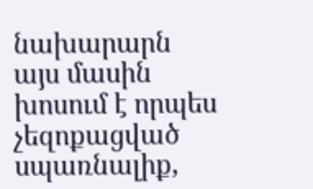նախարարն այս մասին խոսում է որպես չեզոքացված
սպառնալիք,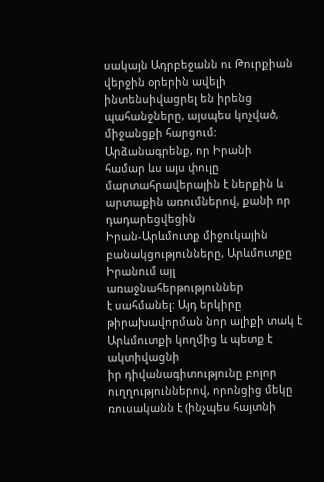սակայն Ադրբեջանն ու Թուրքիան վերջին օրերին ավելի ինտենսիվացրել են իրենց
պահանջները, այսպես կոչված, միջանցքի հարցում:
Արձանագրենք, որ Իրանի
համար ևս այս փուլը մարտահրավերային է ներքին և արտաքին առումներով, քանի որ դադարեցվեցին
Իրան-Արևմուտք միջուկային բանակցությունները, Արևմուտքը Իրանում այլ առաջնահերթություններ
է սահմանել: Այդ երկիրը թիրախավորման նոր ալիքի տակ է Արևմուտքի կողմից և պետք է ակտիվացնի
իր դիվանագիտությունը բոլոր ուղղություններով, որոնցից մեկը ռուսականն է (ինչպես հայտնի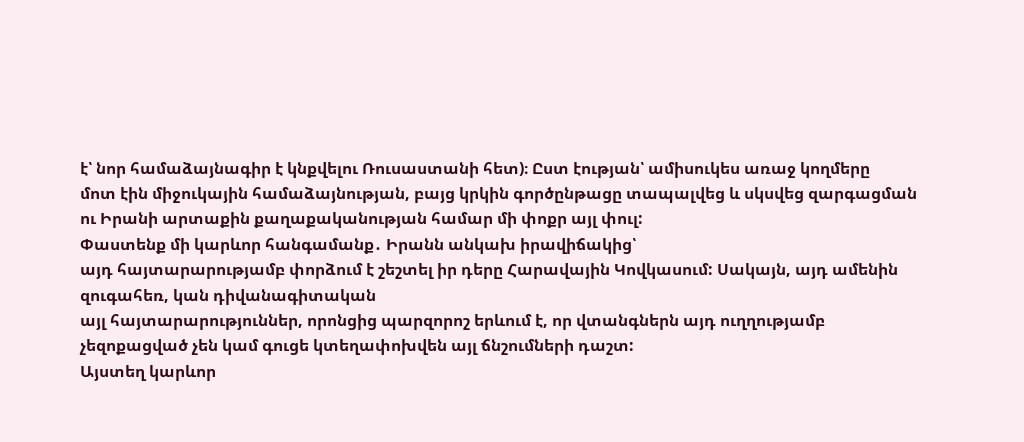է՝ նոր համաձայնագիր է կնքվելու Ռուսաստանի հետ)։ Ըստ էության՝ ամիսուկես առաջ կողմերը
մոտ էին միջուկային համաձայնության, բայց կրկին գործընթացը տապալվեց և սկսվեց զարգացման
ու Իրանի արտաքին քաղաքականության համար մի փոքր այլ փուլ:
Փաստենք մի կարևոր հանգամանք․ Իրանն անկախ իրավիճակից՝
այդ հայտարարությամբ փորձում է շեշտել իր դերը Հարավային Կովկասում: Սակայն, այդ ամենին զուգահեռ, կան դիվանագիտական
այլ հայտարարություններ, որոնցից պարզորոշ երևում է, որ վտանգներն այդ ուղղությամբ
չեզոքացված չեն կամ գուցե կտեղափոխվեն այլ ճնշումների դաշտ:
Այստեղ կարևոր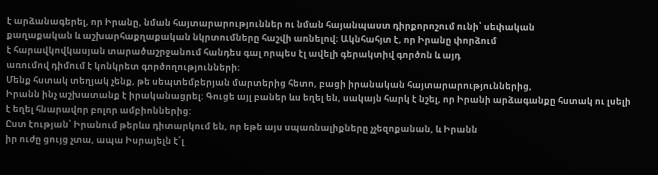է արձանագերել, որ Իրանը, նման հայտարարություններ ու նման հայանպաստ դիրքորոշում ունի՝ սեփական
քաղաքական և աշխարհաքղաքական նկրտումները հաշվի առնելով։ Ակնհահյտ է, որ Իրանը փորձում
է հարավկովկասյան տարածաշրջանում հանդես գալ որպես էլ ավելի գերակտիվ գործոն և այդ
առումով դիմում է կոնկրետ գործողությունների։
Մենք հստակ տեղյակ չենք, թե սեպտեմբերյան մարտերից հետո, բացի իրանական հայտարարություններից,
Իրանն ինչ աշխատանք է իրականացրել: Գուցե այլ բաներ ևս եղել են, սակայն հարկ է նշել, որ Իրանի արձագանքը հստակ ու լսելի է եղել հնարավոր բոլոր ամբիոններից:
Ըստ էության՝ Իրանում թերևս դիտարկում են, որ եթե այս սպառնալիքները չչեզոքանան, և Իրանն
իր ուժը ցույց չտա, ապա Իսրայելն է՛լ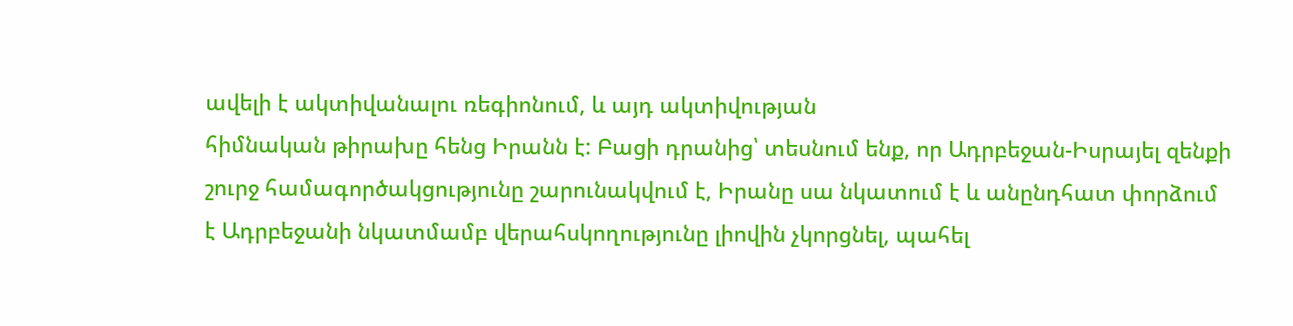ավելի է ակտիվանալու ռեգիոնում, և այդ ակտիվության
հիմնական թիրախը հենց Իրանն է: Բացի դրանից՝ տեսնում ենք, որ Ադրբեջան-Իսրայել զենքի
շուրջ համագործակցությունը շարունակվում է, Իրանը սա նկատում է և անընդհատ փորձում
է Ադրբեջանի նկատմամբ վերահսկողությունը լիովին չկորցնել, պահել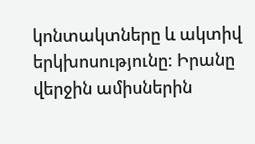կոնտակտները և ակտիվ
երկխոսությունը: Իրանը վերջին ամիսներին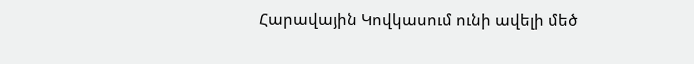Հարավային Կովկասում ունի ավելի մեծ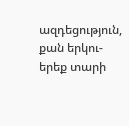ազդեցություն,
քան երկու-երեք տարի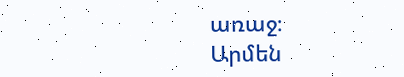առաջ։
Արմեն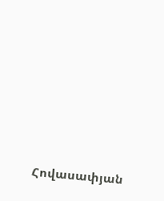Հովասափյան